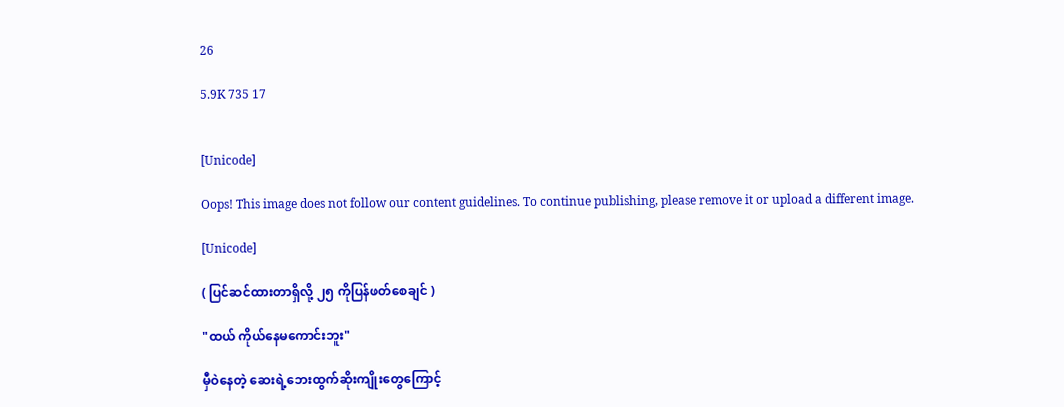26

5.9K 735 17


[Unicode]

Oops! This image does not follow our content guidelines. To continue publishing, please remove it or upload a different image.

[Unicode]

( ပြင်ဆင်ထားတာရှိလို့ ၂၅ ကိုပြန်ဖတ်စေချင် )

"ထယ် ကိုယ်နေမကောင်းဘူး"

မှီဝဲနေတဲ့ ဆေးရဲ့ဘေးထွက်ဆိုးကျိုးတွေကြောင့်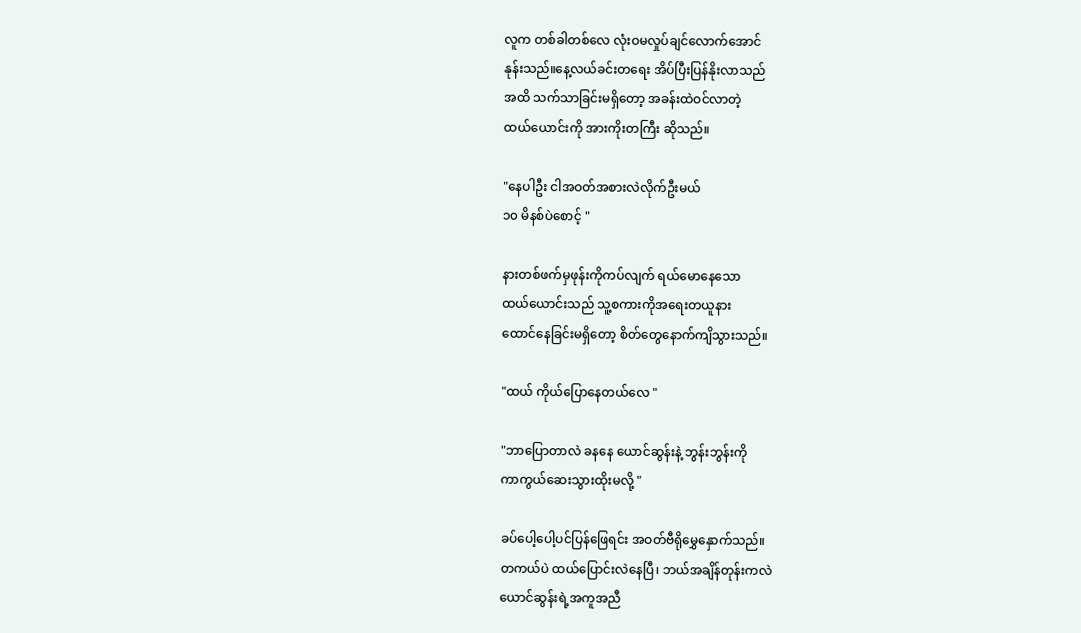လူက တစ်ခါတစ်လေ လုံးဝမလှုပ်ချင်လောက်အောင်
နုန်းသည်။နေ့လယ်ခင်းတရေး အိပ်ပြီးပြန်နိုးလာသည်
အထိ သက်သာခြင်းမရှိတော့ အခန်းထဲဝင်လာတဲ့
ထယ်ယောင်းကို အားကိုးတကြီး ဆိုသည်။

"နေပါဦး ငါအဝတ်အစားလဲလိုက်ဦးမယ်
၁၀ မိနစ်ပဲစောင့် "

နားတစ်ဖက်မှဖုန်းကိုကပ်လျက် ရယ်မောနေသော
ထယ်ယောင်းသည် သူ့စကားကိုအရေးတယူနား
ထောင်နေခြင်းမရှိတော့ စိတ်တွေနောက်ကျိသွားသည်။

"ထယ် ကိုယ်ပြောနေတယ်လေ "

"ဘာပြောတာလဲ ခနနေ ယောင်ဆွန်းနဲ့ ဘွန်းဘွန်းကို
ကာကွယ်ဆေးသွားထိုးမလို့ "

ခပ်ပေါ့ပေါ့ပင်ပြန်ဖြေရင်း အဝတ်ဗီရိုမွှေနှောက်သည်။
တကယ်ပဲ ထယ်ပြောင်းလဲနေပြီ၊ ဘယ်အချိန်တုန်းကလဲ
ယောင်ဆွန်းရဲ့အကူအညီ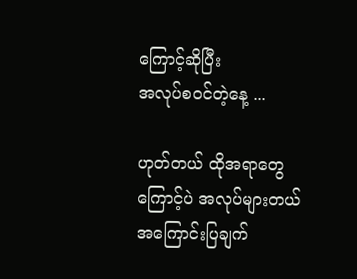ကြောင့်ဆိုပြီး
အလုပ်စဝင်တဲ့နေ့ ...

ဟုတ်တယ် ထိုအရာတွေကြောင့်ပဲ အလုပ်များတယ်
အကြောင်းပြချက်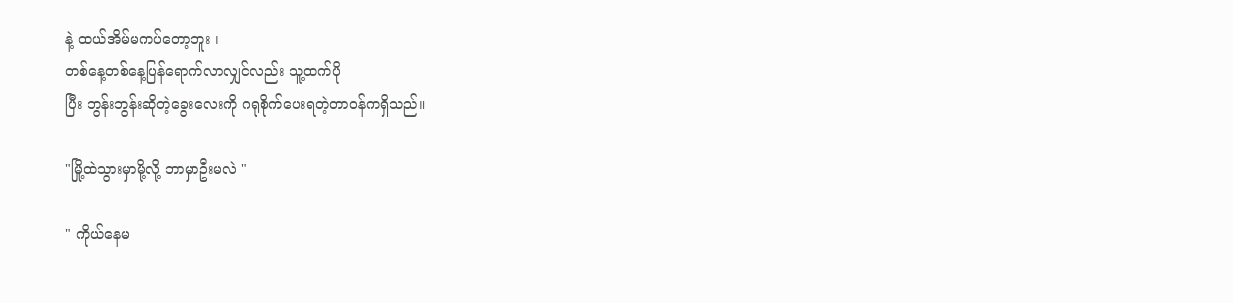နဲ့ ထယ်အိမ်မကပ်တော့ဘူး ၊
တစ်နေ့တစ်နေ့ပြန်ရောက်လာလျှင်လည်း သူ့ထက်ပို
ပြီး ဘွန်းဘွန်းဆိုတဲ့ခွေးလေးကို ဂရုစိုက်ပေးရတဲ့တာဝန်ကရှိသည်။

"မြို့ထဲသွားမှာမို့လို့ ဘာမှာဦးမလဲ "

" ကိုယ်နေမ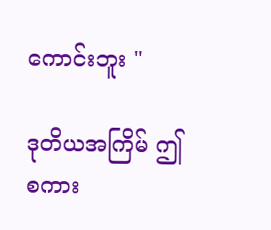ကောင်းဘူး "

ဒုတိယအကြိမ် ဤစကား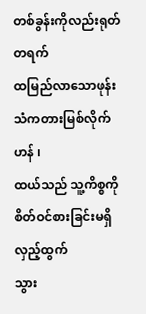တစ်ခွန်းကိုလည်းရုတ်တရက်
ထမြည်လာသောဖုန်းသံကတားမြစ်လိုက်ဟန် ၊
ထယ်သည် သူ့ကိစ္စကိုစိတ်ဝင်စားခြင်းမရှိလှည့်ထွက်
သွား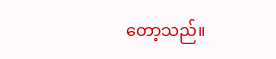တော့သည်။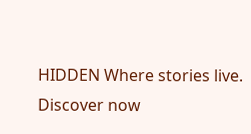HIDDEN Where stories live. Discover now